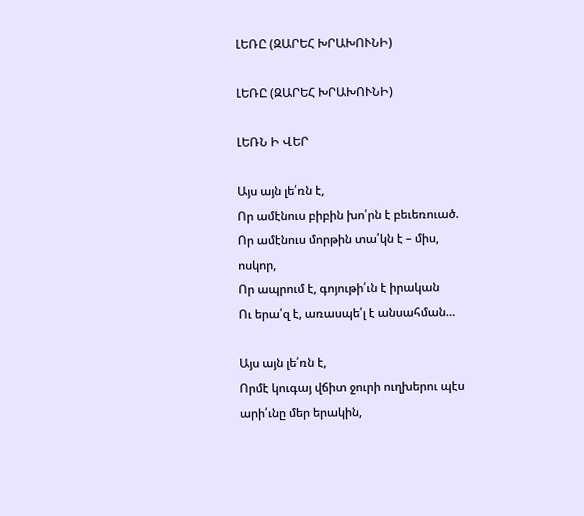ԼԵՌԸ (ԶԱՐԵՀ ԽՐԱԽՈՒՆԻ)

ԼԵՌԸ (ԶԱՐԵՀ ԽՐԱԽՈՒՆԻ)

ԼԵՌՆ Ի ՎԵՐ

Այս այն լե՛ռն է,
Որ ամէնուս բիբին խո՛րն է բեւեռուած.
Որ ամէնուս մորթին տա՛կն է – միս, ոսկոր,
Որ ապրում է, գոյութի՛ւն է իրական
Ու երա՛զ է, առասպե՛լ է անսահման…

Այս այն լե՛ռն է,
Որմէ կուգայ վճիտ ջուրի ուղխերու պէս արի՛ւնը մեր երակին,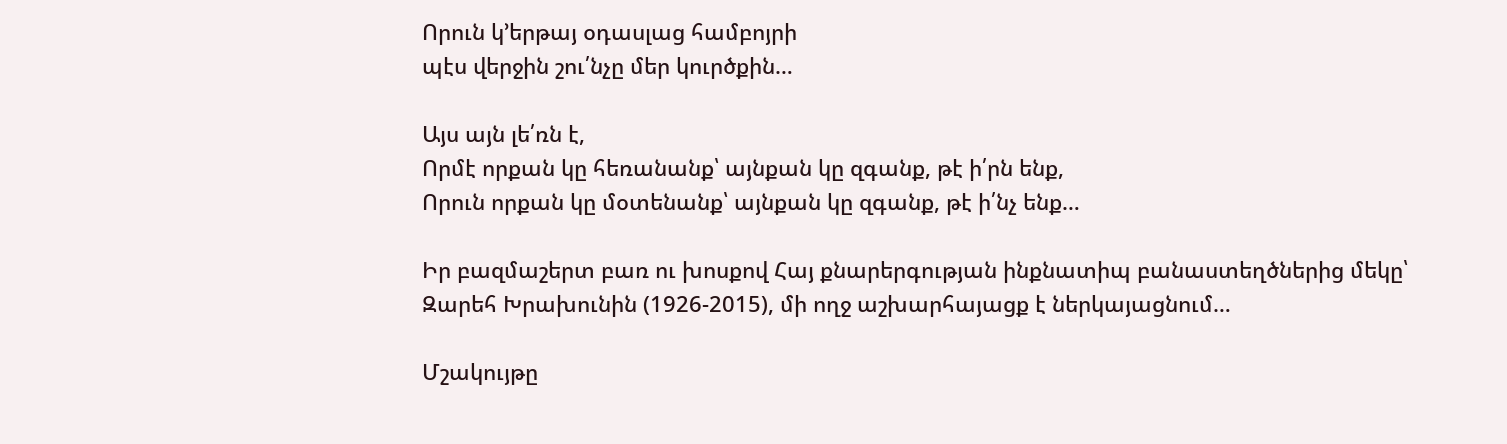Որուն կ’երթայ օդասլաց համբոյրի
պէս վերջին շու՛նչը մեր կուրծքին…

Այս այն լե՛ռն է,
Որմէ որքան կը հեռանանք՝ այնքան կը զգանք, թէ ի՛րն ենք,
Որուն որքան կը մօտենանք՝ այնքան կը զգանք, թէ ի՛նչ ենք…

Իր բազմաշերտ բառ ու խոսքով Հայ քնարերգության ինքնատիպ բանաստեղծներից մեկը՝ Զարեհ Խրախունին (1926-2015), մի ողջ աշխարհայացք է ներկայացնում…

Մշակույթը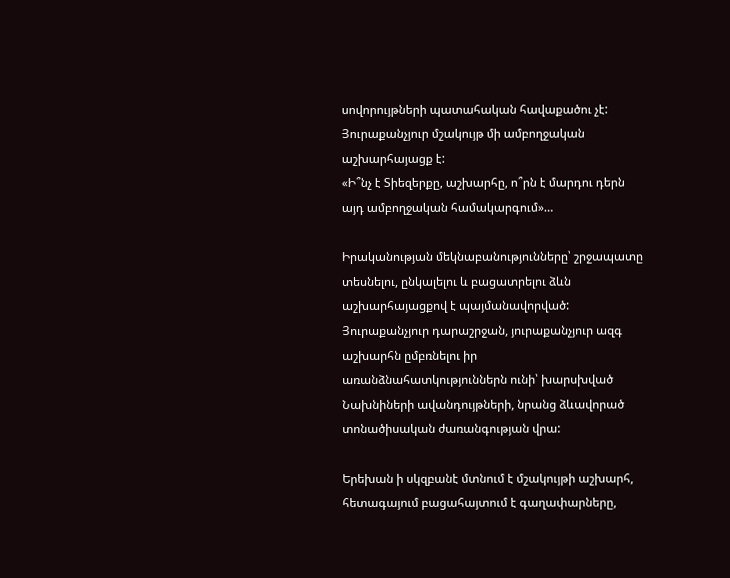սովորույթների պատահական հավաքածու չէ:
Յուրաքանչյուր մշակույթ մի ամբողջական աշխարհայացք է:
«Ի՞նչ է Տիեզերքը, աշխարհը, ո՞րն է մարդու դերն այդ ամբողջական համակարգում»…

Իրականության մեկնաբանությունները՝ շրջապատը տեսնելու, ընկալելու և բացատրելու ձևն աշխարհայացքով է պայմանավորված:
Յուրաքանչյուր դարաշրջան, յուրաքանչյուր ազգ աշխարհն ըմբռնելու իր առանձնահատկություններն ունի՝ խարսխված Նախնիների ավանդույթների, նրանց ձևավորած տոնածիսական ժառանգության վրա:

Երեխան ի սկզբանէ մտնում է մշակույթի աշխարհ, հետագայում բացահայտում է գաղափարները,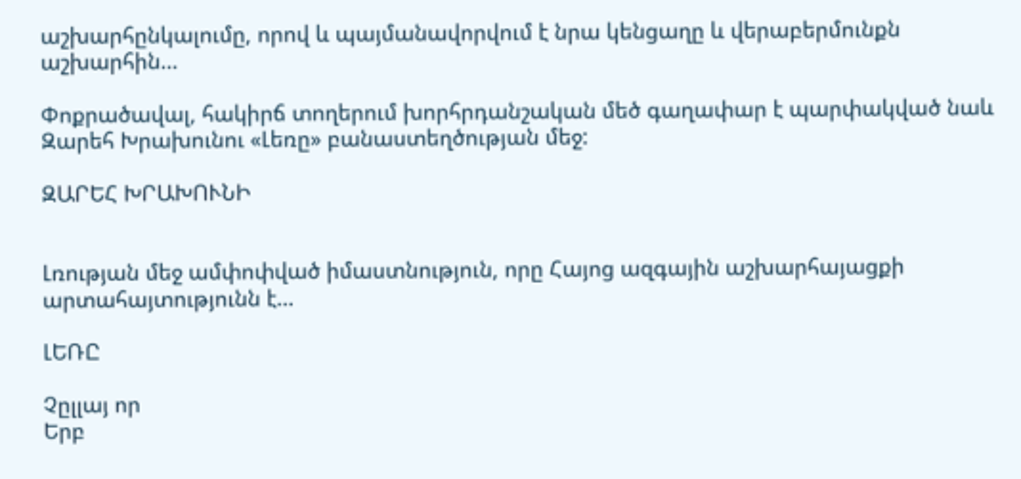աշխարհընկալումը, որով և պայմանավորվում է նրա կենցաղը և վերաբերմունքն աշխարհին…

Փոքրածավալ, հակիրճ տողերում խորհրդանշական մեծ գաղափար է պարփակված նաև Զարեհ Խրախունու «Լեռը» բանաստեղծության մեջ:

ԶԱՐԵՀ ԽՐԱԽՈՒՆԻ


Լռության մեջ ամփոփված իմաստնություն, որը Հայոց ազգային աշխարհայացքի արտահայտությունն է…

ԼԵՌԸ

Չըլլայ որ
Երբ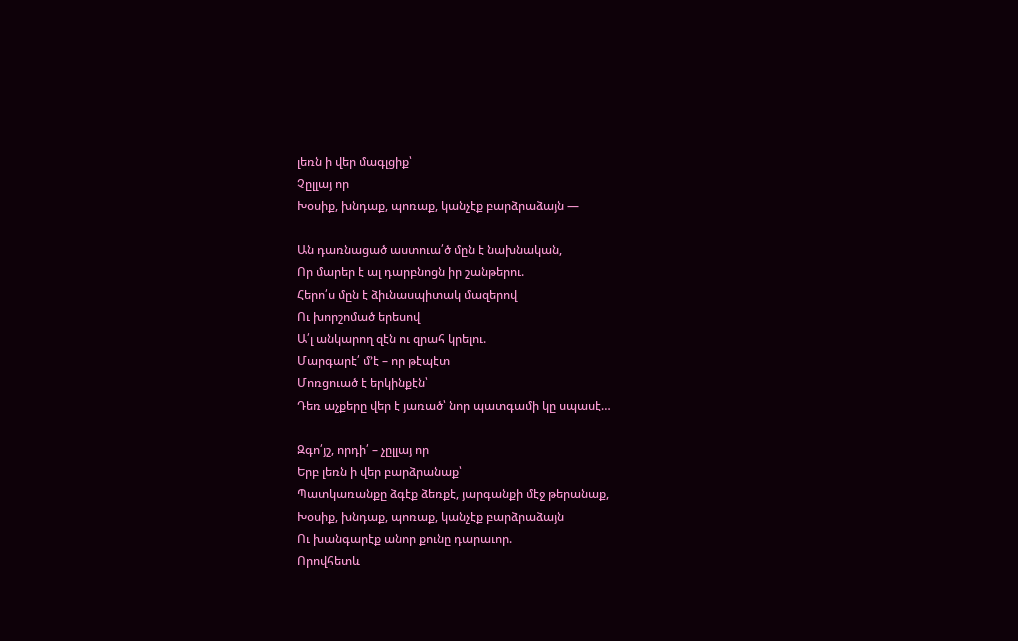լեռն ի վեր մագլցիք՝
Չըլլայ որ
Խօսիք, խնդաք, պոռաք, կանչէք բարձրաձայն —

Ան դառնացած աստուա՛ծ մըն է նախնական,
Որ մարեր է ալ դարբնոցն իր շանթերու.
Հերո՛ս մըն է ձիւնասպիտակ մազերով
Ու խորշոմած երեսով
Ա՛լ անկարող զէն ու զրահ կրելու.
Մարգարէ՛ մ՚է – որ թէպէտ
Մոռցուած է երկինքէն՝
Դեռ աչքերը վեր է յառած՝ նոր պատգամի կը սպասէ…

Զգո՛յշ, որդի՛ – չըլլայ որ
Երբ լեռն ի վեր բարձրանաք՝
Պատկառանքը ձգէք ձեռքէ, յարգանքի մէջ թերանաք,
Խօսիք, խնդաք, պոռաք, կանչէք բարձրաձայն
Ու խանգարէք անոր քունը դարաւոր.
Որովհետև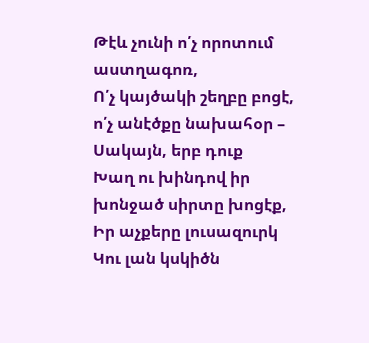Թէև չունի ո՛չ որոտում աստղագոռ,
Ո՛չ կայծակի շեղբը բոցէ, ո՛չ անէծքը նախահօր –
Սակայն, երբ դուք
Խաղ ու խինդով իր խոնջած սիրտը խոցէք,
Իր աչքերը լուսազուրկ
Կու լան կսկիծն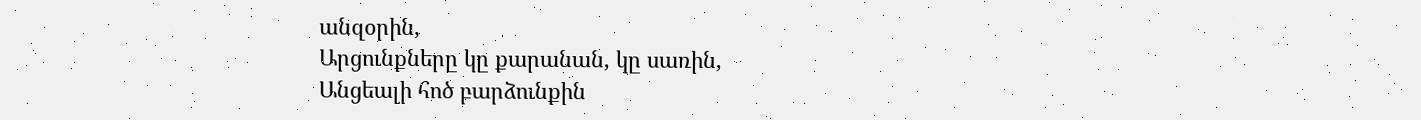անզօրին,
Արցունքները կը քարանան, կը սառին,
Անցեալի հոծ բարձունքին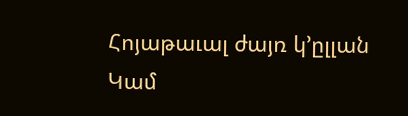Հոյաթաւալ ժայռ կ՚ըլլան
Կամ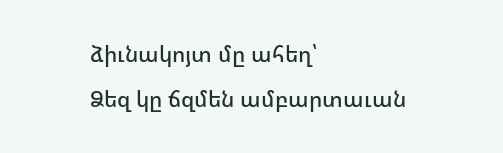ձիւնակոյտ մը ահեղ՝
Ձեզ կը ճզմեն ամբարտաւան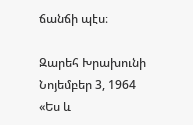ճանճի պէս։

Զարեհ Խրախունի
Նոյեմբեր 3, 1964
«Ես և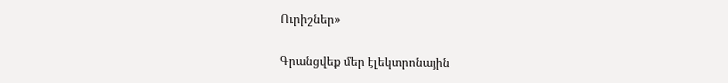Ուրիշներ»

Գրանցվեք մեր էլեկտրոնային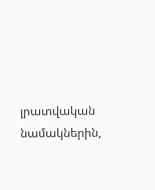լրատվական նամակներին,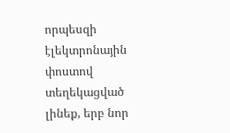որպեսզի էլեկտրոնային փոստով տեղեկացված լինեք, երբ նոր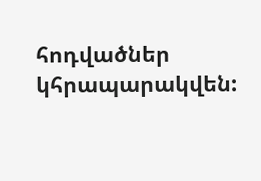հոդվածներ կհրապարակվեն: